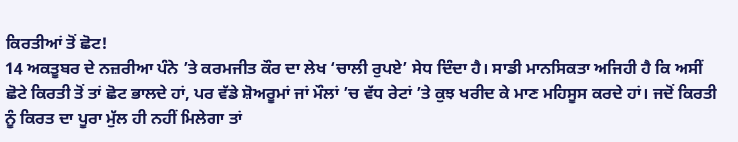ਕਿਰਤੀਆਂ ਤੋਂ ਛੋਟ!
14 ਅਕਤੂਬਰ ਦੇ ਨਜ਼ਰੀਆ ਪੰਨੇ ’ਤੇ ਕਰਮਜੀਤ ਕੌਰ ਦਾ ਲੇਖ ‘ਚਾਲੀ ਰੁਪਏ’ ਸੇਧ ਦਿੰਦਾ ਹੈ। ਸਾਡੀ ਮਾਨਸਿਕਤਾ ਅਜਿਹੀ ਹੈ ਕਿ ਅਸੀਂ ਛੋਟੇ ਕਿਰਤੀ ਤੋਂ ਤਾਂ ਛੋਟ ਭਾਲਦੇ ਹਾਂ, ਪਰ ਵੱਡੇ ਸ਼ੋਅਰੂਮਾਂ ਜਾਂ ਮੌਲਾਂ ’ਚ ਵੱਧ ਰੇਟਾਂ ’ਤੇ ਕੁਝ ਖਰੀਦ ਕੇ ਮਾਣ ਮਹਿਸੂਸ ਕਰਦੇ ਹਾਂ। ਜਦੋਂ ਕਿਰਤੀ ਨੂੰ ਕਿਰਤ ਦਾ ਪੂਰਾ ਮੁੱਲ ਹੀ ਨਹੀਂ ਮਿਲੇਗਾ ਤਾਂ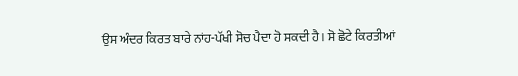ਉਸ ਅੰਦਰ ਕਿਰਤ ਬਾਰੇ ਨਾਂਹ-ਪੱਖੀ ਸੋਚ ਪੈਦਾ ਹੋ ਸਕਦੀ ਹੈ। ਸੋ ਛੋਟੇ ਕਿਰਤੀਆਂ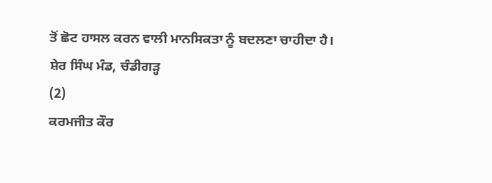ਤੋਂ ਛੋਟ ਹਾਸਲ ਕਰਨ ਵਾਲੀ ਮਾਨਸਿਕਤਾ ਨੂੰ ਬਦਲਣਾ ਚਾਹੀਦਾ ਹੈ।
ਸ਼ੇਰ ਸਿੰਘ ਮੰਡ, ਚੰਡੀਗੜ੍ਹ
(2)
ਕਰਮਜੀਤ ਕੌਰ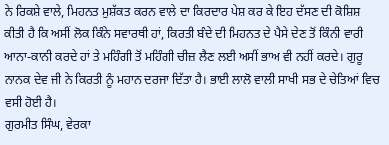ਨੇ ਰਿਕਸ਼ੇ ਵਾਲੇ, ਮਿਹਨਤ ਮੁਸ਼ੱਕਤ ਕਰਨ ਵਾਲੇ ਦਾ ਕਿਰਦਾਰ ਪੇਸ਼ ਕਰ ਕੇ ਇਹ ਦੱਸਣ ਦੀ ਕੋਸ਼ਿਸ਼ ਕੀਤੀ ਹੈ ਕਿ ਅਸੀਂ ਲੋਕ ਕਿੰਨੇ ਸਵਾਰਥੀ ਹਾਂ, ਕਿਰਤੀ ਬੰਦੇ ਦੀ ਮਿਹਨਤ ਦੇ ਪੈਸੇ ਦੇਣ ਤੋਂ ਕਿੰਨੀ ਵਾਰੀ ਆਨਾ-ਕਾਨੀ ਕਰਦੇ ਹਾਂ ਤੇ ਮਹਿੰਗੀ ਤੋਂ ਮਹਿੰਗੀ ਚੀਜ਼ ਲੈਣ ਲਈ ਅਸੀਂ ਭਾਅ ਵੀ ਨਹੀਂ ਕਰਦੇ। ਗੁਰੂ ਨਾਨਕ ਦੇਵ ਜੀ ਨੇ ਕਿਰਤੀ ਨੂੰ ਮਹਾਨ ਦਰਜਾ ਦਿੱਤਾ ਹੈ। ਭਾਈ ਲਾਲੋ ਵਾਲੀ ਸਾਖੀ ਸਭ ਦੇ ਚੇਤਿਆਂ ਵਿਚ ਵਸੀ ਹੋਈ ਹੈ।
ਗੁਰਮੀਤ ਸਿੰਘ, ਵੇਰਕਾ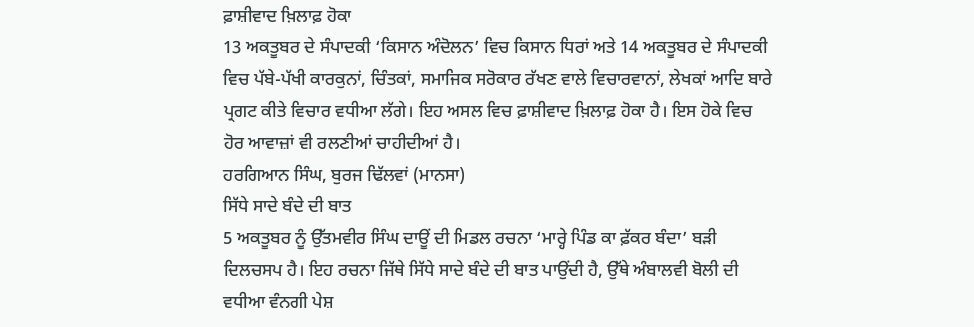ਫ਼ਾਸ਼ੀਵਾਦ ਖ਼ਿਲਾਫ਼ ਹੋਕਾ
13 ਅਕਤੂਬਰ ਦੇ ਸੰਪਾਦਕੀ ‘ਕਿਸਾਨ ਅੰਦੋਲਨ’ ਵਿਚ ਕਿਸਾਨ ਧਿਰਾਂ ਅਤੇ 14 ਅਕਤੂਬਰ ਦੇ ਸੰਪਾਦਕੀ ਵਿਚ ਪੱਬੇ-ਪੱਖੀ ਕਾਰਕੁਨਾਂ, ਚਿੰਤਕਾਂ, ਸਮਾਜਿਕ ਸਰੋਕਾਰ ਰੱਖਣ ਵਾਲੇ ਵਿਚਾਰਵਾਨਾਂ, ਲੇਖਕਾਂ ਆਦਿ ਬਾਰੇ ਪ੍ਰਗਟ ਕੀਤੇ ਵਿਚਾਰ ਵਧੀਆ ਲੱਗੇ। ਇਹ ਅਸਲ ਵਿਚ ਫ਼ਾਸ਼ੀਵਾਦ ਖ਼ਿਲਾਫ਼ ਹੋਕਾ ਹੈ। ਇਸ ਹੋਕੇ ਵਿਚ ਹੋਰ ਆਵਾਜ਼ਾਂ ਵੀ ਰਲਣੀਆਂ ਚਾਹੀਦੀਆਂ ਹੈ।
ਹਰਗਿਆਨ ਸਿੰਘ, ਬੁਰਜ ਢਿੱਲਵਾਂ (ਮਾਨਸਾ)
ਸਿੱਧੇ ਸਾਦੇ ਬੰਦੇ ਦੀ ਬਾਤ
5 ਅਕਤੂਬਰ ਨੂੰ ਉੱਤਮਵੀਰ ਸਿੰਘ ਦਾਊਂ ਦੀ ਮਿਡਲ ਰਚਨਾ ‘ਮਾਰ੍ਹੇ ਪਿੰਡ ਕਾ ਫ਼ੱਕਰ ਬੰਦਾ’ ਬੜੀ ਦਿਲਚਸਪ ਹੈ। ਇਹ ਰਚਨਾ ਜਿੱਥੇ ਸਿੱਧੇ ਸਾਦੇ ਬੰਦੇ ਦੀ ਬਾਤ ਪਾਉਂਦੀ ਹੈ, ਉੱਥੇ ਅੰਬਾਲਵੀ ਬੋਲੀ ਦੀ ਵਧੀਆ ਵੰਨਗੀ ਪੇਸ਼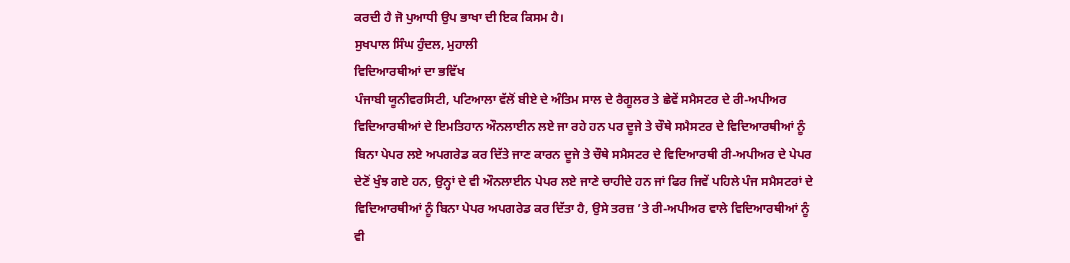ਕਰਦੀ ਹੈ ਜੋ ਪੁਆਧੀ ਉਪ ਭਾਖਾ ਦੀ ਇਕ ਕਿਸਮ ਹੈ।
ਸੁਖਪਾਲ ਸਿੰਘ ਹੁੰਦਲ, ਮੁਹਾਲੀ
ਵਿਦਿਆਰਥੀਆਂ ਦਾ ਭਵਿੱਖ
ਪੰਜਾਬੀ ਯੂਨੀਵਰਸਿਟੀ, ਪਟਿਆਲਾ ਵੱਲੋਂ ਬੀਏ ਦੇ ਅੰਤਿਮ ਸਾਲ ਦੇ ਰੈਗੂਲਰ ਤੇ ਛੇਵੇਂ ਸਮੈਸਟਰ ਦੇ ਰੀ-ਅਪੀਅਰ ਵਿਦਿਆਰਥੀਆਂ ਦੇ ਇਮਤਿਹਾਨ ਔਨਲਾਈਨ ਲਏ ਜਾ ਰਹੇ ਹਨ ਪਰ ਦੂਜੇ ਤੇ ਚੌਥੇ ਸਮੈਸਟਰ ਦੇ ਵਿਦਿਆਰਥੀਆਂ ਨੂੰ ਬਿਨਾ ਪੇਪਰ ਲਏ ਅਪਗਰੇਡ ਕਰ ਦਿੱਤੇ ਜਾਣ ਕਾਰਨ ਦੂਜੇ ਤੇ ਚੌਥੇ ਸਮੈਸਟਰ ਦੇ ਵਿਦਿਆਰਥੀ ਰੀ-ਅਪੀਅਰ ਦੇ ਪੇਪਰ ਦੇਣੋਂ ਖੁੰਝ ਗਏ ਹਨ, ਉਨ੍ਹਾਂ ਦੇ ਵੀ ਔਨਲਾਈਨ ਪੇਪਰ ਲਏ ਜਾਣੇ ਚਾਹੀਦੇ ਹਨ ਜਾਂ ਫਿਰ ਜਿਵੇਂ ਪਹਿਲੇ ਪੰਜ ਸਮੈਸਟਰਾਂ ਦੇ ਵਿਦਿਆਰਥੀਆਂ ਨੂੰ ਬਿਨਾ ਪੇਪਰ ਅਪਗਰੇਡ ਕਰ ਦਿੱਤਾ ਹੈ, ਉਸੇ ਤਰਜ਼ ’ਤੇ ਰੀ-ਅਪੀਅਰ ਵਾਲੇ ਵਿਦਿਆਰਥੀਆਂ ਨੂੰ ਵੀ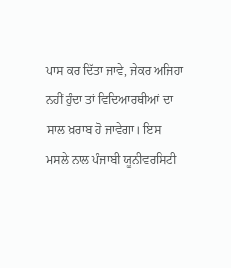ਪਾਸ ਕਰ ਦਿੱਤਾ ਜਾਵੇ, ਜੇਕਰ ਅਜਿਹਾ ਨਹੀਂ ਹੁੰਦਾ ਤਾਂ ਵਿਦਿਆਰਥੀਆਂ ਦਾ ਸਾਲ ਖ਼ਰਾਬ ਹੋ ਜਾਵੇਗਾ। ਇਸ ਮਸਲੇ ਨਾਲ ਪੰਜਾਬੀ ਯੂਨੀਵਰਸਿਟੀ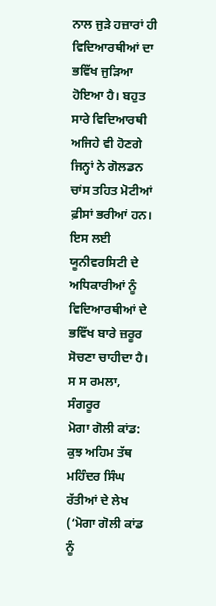ਨਾਲ ਜੁੜੇ ਹਜ਼ਾਰਾਂ ਹੀ ਵਿਦਿਆਰਥੀਆਂ ਦਾ ਭਵਿੱਖ ਜੁੜਿਆ ਹੋਇਆ ਹੈ। ਬਹੁਤ ਸਾਰੇ ਵਿਦਿਆਰਥੀ ਅਜਿਹੇ ਵੀ ਹੋਣਗੇ ਜਿਨ੍ਹਾਂ ਨੇ ਗੋਲਡਨ ਚਾਂਸ ਤਹਿਤ ਮੋਟੀਆਂ ਫ਼ੀਸਾਂ ਭਰੀਆਂ ਹਨ। ਇਸ ਲਈ ਯੂਨੀਵਰਸਿਟੀ ਦੇ ਅਧਿਕਾਰੀਆਂ ਨੂੰ ਵਿਦਿਆਰਥੀਆਂ ਦੇ ਭਵਿੱਖ ਬਾਰੇ ਜ਼ਰੂਰ ਸੋਚਣਾ ਚਾਹੀਦਾ ਹੈ।
ਸ ਸ ਰਮਲਾ, ਸੰਗਰੂਰ
ਮੋਗਾ ਗੋਲੀ ਕਾਂਡ: ਕੁਝ ਅਹਿਮ ਤੱਥ
ਮਹਿੰਦਰ ਸਿੰਘ ਰੱਤੀਆਂ ਦੇ ਲੇਖ (‘ਮੋਗਾ ਗੋਲੀ ਕਾਂਡ ਨੂੰ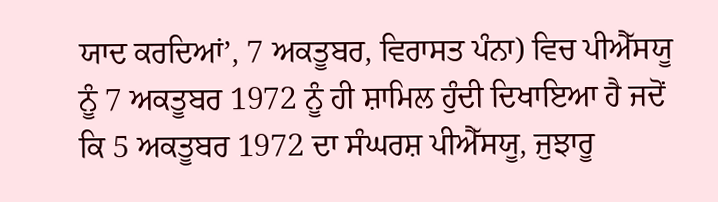ਯਾਦ ਕਰਦਿਆਂ’, 7 ਅਕਤੂਬਰ, ਵਿਰਾਸਤ ਪੰਨਾ) ਵਿਚ ਪੀਐੱਸਯੂ ਨੂੰ 7 ਅਕਤੂਬਰ 1972 ਨੂੰ ਹੀ ਸ਼ਾਮਿਲ ਹੁੰਦੀ ਦਿਖਾਇਆ ਹੈ ਜਦੋਂ ਕਿ 5 ਅਕਤੂਬਰ 1972 ਦਾ ਸੰਘਰਸ਼ ਪੀਐੱਸਯੂ, ਜੁਝਾਰੂ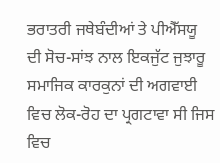ਭਰਾਤਰੀ ਜਥੇਬੰਦੀਆਂ ਤੇ ਪੀਐੱਸਯੂ ਦੀ ਸੋਚ-ਸਾਂਝ ਨਾਲ ਇਕਜੁੱਟ ਜੁਝਾਰੂ ਸਮਾਜਿਕ ਕਾਰਕੁਨਾਂ ਦੀ ਅਗਵਾਈ ਵਿਚ ਲੋਕ-ਰੋਹ ਦਾ ਪ੍ਰਗਟਾਵਾ ਸੀ ਜਿਸ ਵਿਚ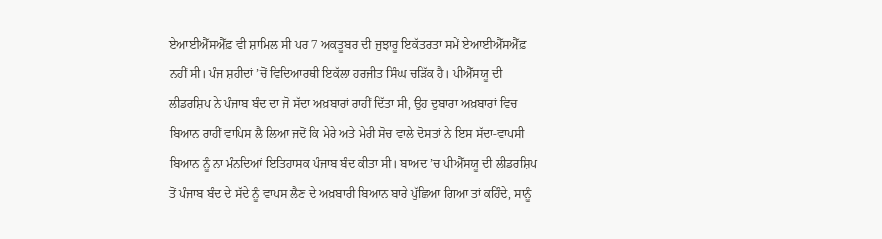ਏਆਈਐੱਸਐੱਫ਼ ਵੀ ਸ਼ਾਮਿਲ ਸੀ ਪਰ 7 ਅਕਤੂਬਰ ਦੀ ਜੁਝਾਰੂ ਇਕੱਤਰਤਾ ਸਮੇਂ ਏਆਈਐੱਸਐੱਫ਼ ਨਹੀਂ ਸੀ। ਪੰਜ ਸ਼ਹੀਦਾਂ ’ਚੋਂ ਵਿਦਿਆਰਥੀ ਇਕੱਲਾ ਹਰਜੀਤ ਸਿੰਘ ਚੜਿੱਕ ਹੈ। ਪੀਐੱਸਯੂ ਦੀ ਲੀਡਰਸ਼ਿਪ ਨੇ ਪੰਜਾਬ ਬੰਦ ਦਾ ਜੋ ਸੱਦਾ ਅਖ਼ਬਾਰਾਂ ਰਾਹੀਂ ਦਿੱਤਾ ਸੀ, ਉਹ ਦੁਬਾਰਾ ਅਖ਼ਬਾਰਾਂ ਵਿਚ ਬਿਆਨ ਰਾਹੀਂ ਵਾਪਿਸ ਲੈ ਲਿਆ ਜਦੋਂ ਕਿ ਮੇਰੇ ਅਤੇ ਮੇਰੀ ਸੋਚ ਵਾਲੇ ਦੋਸਤਾਂ ਨੇ ਇਸ ਸੱਦਾ-ਵਾਪਸੀ ਬਿਆਨ ਨੂੰ ਨਾ ਮੰਨਦਿਆਂ ਇਤਿਹਾਸਕ ਪੰਜਾਬ ਬੰਦ ਕੀਤਾ ਸੀ। ਬਾਅਦ ’ਚ ਪੀਐੱਸਯੂ ਦੀ ਲੀਡਰਸ਼ਿਪ ਤੋਂ ਪੰਜਾਬ ਬੰਦ ਦੇ ਸੱਦੇ ਨੂੰ ਵਾਪਸ ਲੈਣ ਦੇ ਅਖ਼ਬਾਰੀ ਬਿਆਨ ਬਾਰੇ ਪੁੱਛਿਆ ਗਿਆ ਤਾਂ ਕਹਿੰਦੇ, ਸਾਨੂੰ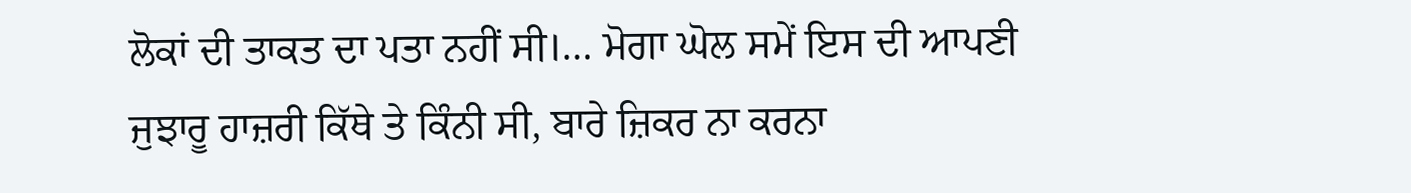ਲੋਕਾਂ ਦੀ ਤਾਕਤ ਦਾ ਪਤਾ ਨਹੀਂ ਸੀ।… ਮੋਗਾ ਘੋਲ ਸਮੇਂ ਇਸ ਦੀ ਆਪਣੀ ਜੁਝਾਰੂ ਹਾਜ਼ਰੀ ਕਿੱਥੇ ਤੇ ਕਿੰਨੀ ਸੀ, ਬਾਰੇ ਜ਼ਿਕਰ ਨਾ ਕਰਨਾ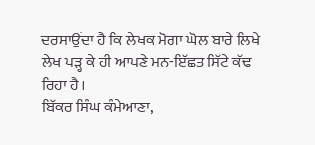ਦਰਸਾਉਂਦਾ ਹੈ ਕਿ ਲੇਖਕ ਮੋਗਾ ਘੋਲ ਬਾਰੇ ਲਿਖੇ ਲੇਖ ਪੜ੍ਹ ਕੇ ਹੀ ਆਪਣੇ ਮਨ-ਇੱਛਤ ਸਿੱਟੇ ਕੱਢ ਰਿਹਾ ਹੈ।
ਬਿੱਕਰ ਸਿੰਘ ਕੰਮੇਆਣਾ,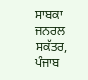ਸਾਬਕਾ ਜਨਰਲ ਸਕੱਤਰ, ਪੰਜਾਬ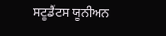ਸਟੂਡੈਂਟਸ ਯੂਨੀਅਨ